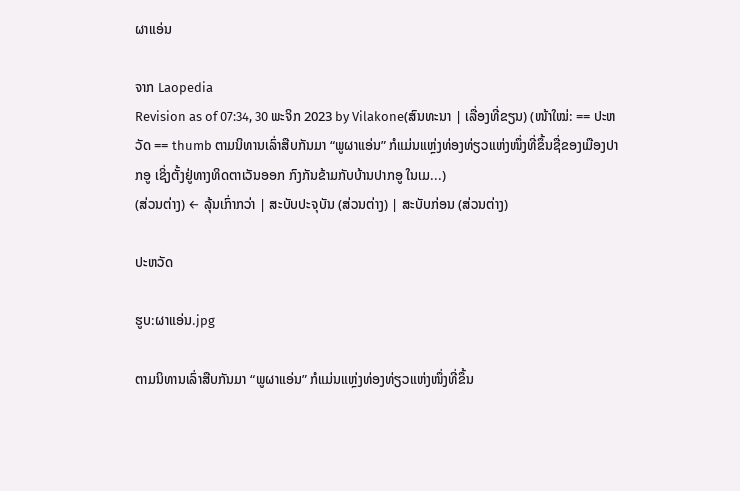ຜາແອ່ນ

ຈາກ Laopedia
Revision as of 07:34, 30 ພະຈິກ 2023 by Vilakone(ສົນທະນາ | ເລື່ອງທີ່ຂຽນ) (ໜ້າໃໝ່: == ປະຫວັດ == thumb ຕາມນິທານເລົ່າສືບກັນມາ “ພູຜາແອ່ນ” ກໍແມ່ນແຫຼ່ງທ່ອງທ່ຽວແຫ່ງໜຶ່ງທີ່ຂຶ້ນຊື່ຂອງເມືອງປາກອູ ເຊິ່ງຕັ້ງຢູ່ທາງທິດຕາເວັນອອກ ກົງກັນຂ້າມກັບບ້ານປາກອູ ໃນເມ...)
(ສ່ວນຕ່າງ) ← ລຸ້ນເກົ່າກວ່າ | ສະບັບປະຈຸບັນ (ສ່ວນຕ່າງ) | ສະບັບກ່ອນ (ສ່ວນຕ່າງ)

ປະຫວັດ

ຮູບ:ຜາແອ່ນ.jpg

ຕາມນິທານເລົ່າສືບກັນມາ “ພູຜາແອ່ນ” ກໍແມ່ນແຫຼ່ງທ່ອງທ່ຽວແຫ່ງໜຶ່ງທີ່ຂຶ້ນ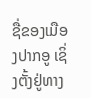ຊື່ຂອງເມືອງປາກອູ ເຊິ່ງຕັ້ງຢູ່ທາງ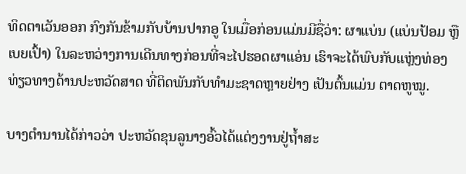ທິດຕາເວັນອອກ ກົງກັນຂ້າມກັບບ້ານປາກອູ ໃນເມື່ອກ່ອນແມ່ນມີຊື່ວ່າ: ຜາແບ່ນ (ແບ່ນປ້ອມ ຫຼື ເບຍເປົ້າ) ໃນລະຫວ່າງການເດີນທາງກ່ອນທີ່ຈະໄປຮອດຜາແອ່ນ ເຮົາຈະໄດ້ພົບກັບແຫຼ່ງທ່ອງທ່ຽວທາງດ້ານປະຫວັດສາດ ທີ່ຕິດພັນກັບທຳມະຊາດຫຼາຍຢ່າງ ເປັນຕົ້ນແມ່ນ ຕາດຫູໝູ.

ບາງຕຳນານໄດ້ກ່າວວ່າ ປະຫວັດຂຸນລູນາງອົ້ວໄດ້ແຕ່ງງານຢູ່ຖ້ຳສະ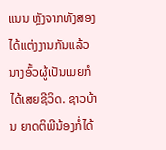ແນນ ຫຼັງຈາກທັງສອງໄດ້ແຕ່ງງານກັນແລ້ວ ນາງອົ້ວຜູ້ເປັນເມຍກໍໄດ້ເສຍຊີວິດ. ຊາວບ້ານ ຍາດຕິພີນ້ອງກໍ່ໄດ້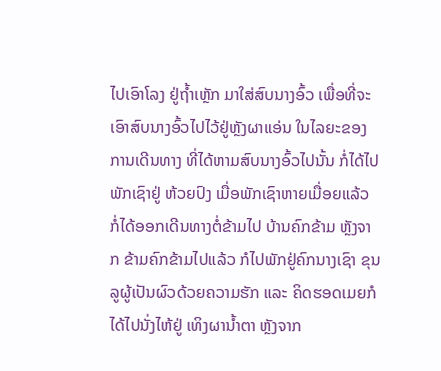ໄປເອົາໂລງ ຢູ່ຖ້ຳເຫຼັກ ມາໃສ່ສົບນາງອົ້ວ ເພື່ອທີ່ຈະເອົາສົບນາງອົ້ວໄປໄວ້ຢູ່ຫຼັງຜາແອ່ນ ໃນໄລຍະຂອງການເດີນທາງ ທີ່ໄດ້ຫາມສົບນາງອົ້ວໄປນັ້ນ ກໍ່ໄດ້ໄປພັກເຊົາຢູ່ ຫ້ວຍປົງ ເມື່ອພັກເຊົາຫາຍເມື່ອຍແລ້ວ ກໍ່ໄດ້ອອກເດີນທາງຕໍ່ຂ້າມໄປ ບ້ານຄົກຂ້າມ ຫຼັງຈາກ ຂ້າມຄົກຂ້າມໄປແລ້ວ ກໍໄປພັກຢູ່ຄົກນາງເຊົາ ຂຸນລູຜູ້ເປັນຜົວດ້ວຍຄວາມຮັກ ແລະ ຄິດຮອດເມຍກໍໄດ້ໄປນັ່ງໄຫ້ຢູ່ ເທິງຜານ້ຳຕາ ຫຼັງຈາກ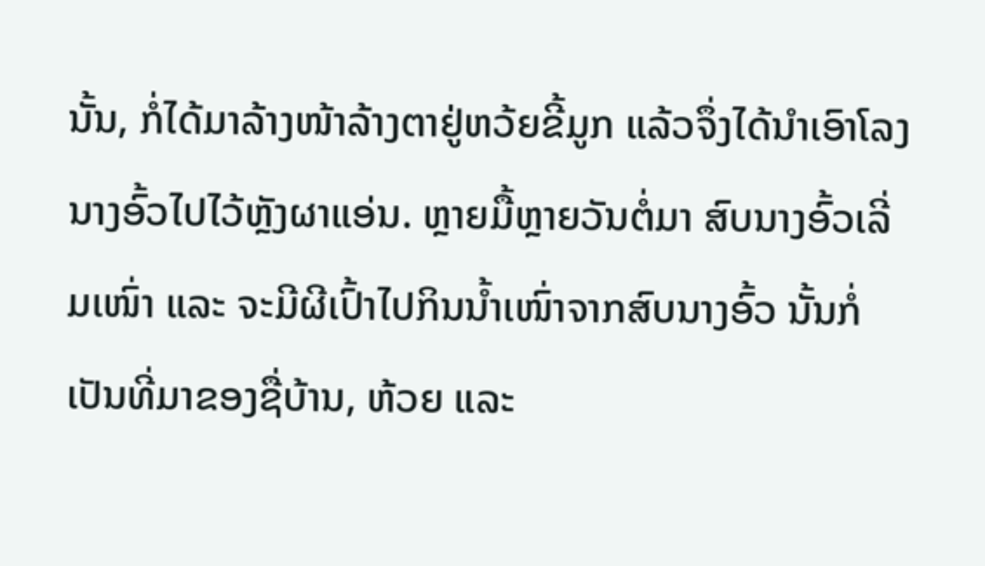ນັ້ນ, ກໍ່ໄດ້ມາລ້າງໜ້າລ້າງຕາຢູ່ຫວ້ຍຂີ້ມູກ ແລ້ວຈຶ່ງໄດ້ນຳເອົາໂລງນາງອົ້ວໄປໄວ້ຫຼັງຜາແອ່ນ. ຫຼາຍມື້ຫຼາຍວັນຕໍ່ມາ ສົບນາງອົ້ວເລີ່ມເໜົ່າ ແລະ ຈະມີຜີເປົ້າໄປກິນນ້ຳເໜົ່າຈາກສົບນາງອົ້ວ ນັ້ນກໍ່ເປັນທີ່ມາຂອງຊື່ບ້ານ, ຫ້ວຍ ແລະ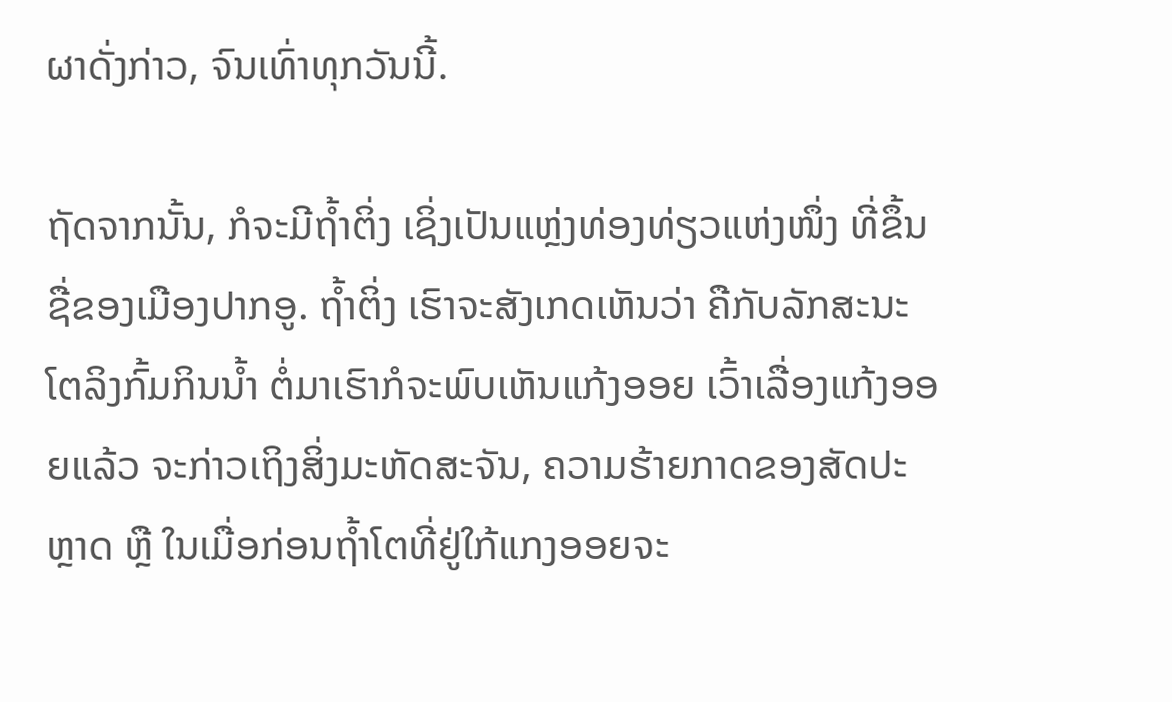ຜາດັ່ງກ່າວ, ຈົນເທົ່າທຸກວັນນີ້.

ຖັດຈາກນັ້ນ, ກໍຈະມີຖ້ຳຕິ່ງ ເຊິ່ງເປັນແຫຼ່ງທ່ອງທ່ຽວແຫ່ງໜຶ່ງ ທີ່ຂຶ້ນຊື່ຂອງເມືອງປາກອູ. ຖ້ຳຕິ່ງ ເຮົາຈະສັງເກດເຫັນວ່າ ຄືກັບລັກສະນະໂຕລິງກົ້ມກິນນ້ຳ ຕໍ່ມາເຮົາກໍຈະພົບເຫັນແກ້ງອອຍ ເວົ້າເລື່ອງແກ້ງອອຍແລ້ວ ຈະກ່າວເຖິງສິ່ງມະຫັດສະຈັນ, ຄວາມຮ້າຍກາດຂອງສັດປະຫຼາດ ຫຼື ໃນເມື່ອກ່ອນຖ້ຳໂຕທີ່ຢູ່ໃກ້ແກງອອຍຈະ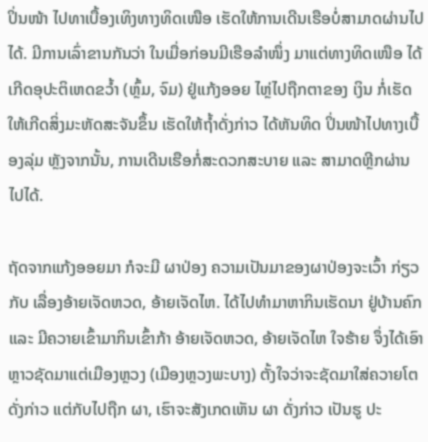ປິ່ນໜ້າ ໄປທາເບື້ອງເທິງທາງທິດເໜືອ ເຮັດໃຫ້ການເດີນເຮືອບໍ່ສາມາດຜ່ານໄປໄດ້. ມີການເລົ່າຂານກັນວ່າ ໃນເມື່ອກ່ອນມີເຮືອລຳໜຶ່ງ ມາແຕ່ທາງທິດເໜືອ ໄດ້ເກີດອຸປະຕິເຫດຂວໍ້າ (ຫຼົ້ມ, ຈົມ) ຢູ່ແກ້ງອອຍ ໄຫຼ່ໄປຖືກຕາຂອງ ເງິນ ກໍ່ເຮັດໃຫ້ເກີດສິ່ງມະຫັດສະຈັນຂຶ້ນ ເຮັດໃຫ້ຖ້ຳດັ່ງກ່າວ ໄດ້ຫັນທິດ ປິ່ນໜ້າໄປທາງເບື້ອງລຸ່ມ ຫຼັງຈາກນັ້ນ, ການເດີນເຮືອກໍ່ສະດວກສະບາຍ ແລະ ສາມາດຫຼີກຜ່ານໄປໄດ້.

ຖັດຈາກແກ້ງອອຍມາ ກໍຈະມີ ຜາປ່ອງ ຄວາມເປັນມາຂອງຜາປ່ອງຈະເວົ້າ ກ່ຽວກັບ ເລື່ອງອ້າຍເຈັດຫວດ, ອ້າຍເຈັດໄຫ. ໄດ້ໄປທຳມາຫາກິນເຮັດນາ ຢູ່ບ້ານຄົກ ແລະ ມີຄວາຍເຂົ້າມາກິນເຂົ້າກ້າ ອ້າຍເຈັດຫວດ, ອ້າຍເຈັດໄຫ ໃຈຮ້າຍ ຈຶ່ງໄດ້ເອົາຫຼາວຊັດມາແຕ່ເມືອງຫຼວງ (ເມືອງຫຼວງພະບາງ) ຕັ້ງໃຈວ່າຈະຊັດມາໃສ່ຄວາຍໂຕດັ່ງກ່າວ ແຕ່ກັບໄປຖືກ ຜາ, ເຮົາຈະສັງເກດເຫັນ ຜາ ດັ່ງກ່າວ ເປັນຮູ ປະ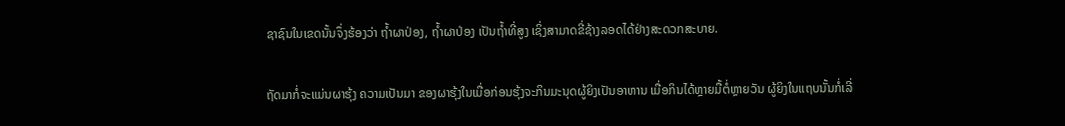ຊາຊົນໃນເຂດນັ້ນຈຶ່ງຮ້ອງວ່າ ຖ້ຳຜາປ່ອງ, ຖ້ຳຜາປ່ອງ ເປັນຖ້ຳທີ່ສູງ ເຊິ່ງສາມາດຂີ່ຊ້າງລອດໄດ້ຢ່າງສະດວກສະບາຍ.

ຖັດມາກໍ່ຈະແມ່ນຜາຮຸ້ງ ຄວາມເປັນມາ ຂອງຜາຮຸ້ງໃນເມື່ອກ່ອນຮຸ້ງຈະກິນມະນຸດຜູ້ຍິງເປັນອາຫານ ເມື່ອກິນໄດ້ຫຼາຍມື້ຕໍ່ຫຼາຍວັນ ຜູ້ຍິງໃນແຖບນັ້ນກໍ່ເລີ່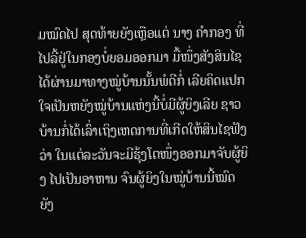ມໝົດໄປ ສຸດທ້າຍຍັງເຫຼືອແຕ່ ນາງ ຄຳກອງ ທີ່ໄປລີ້ຢູ່ໃນກອງບໍ່ຍອມອອກມາ ມື້ໜຶ່ງສັງສິນໄຊໄດ້ຜ່ານມາທາງໝູ່ບ້ານນັ້ນພໍດີກໍ່ ເລີຍຄິດແປກໃຈເປັນຫຍັງໝູ່ບ້ານແຫ່ງນີ້ບໍ່ມີຜູ້ຍິງເລີຍ ຊາວບ້ານກໍ່ໄດ້ເລົ່າເຖິງເຫດການທີ່ເກີດໃຫ້ສິນໄຊຟັງວ່າ ໃນແຕ່ລະວັນຈະມີຮຸ້ງໂຕໜຶ່ງອອກມາຈັບຜູ້ຍິງ ໄປເປັນອາຫານ ຈົນຜູ້ຍິງໃນໝູ່ບ້ານນີ້ໝົດ ຍັງ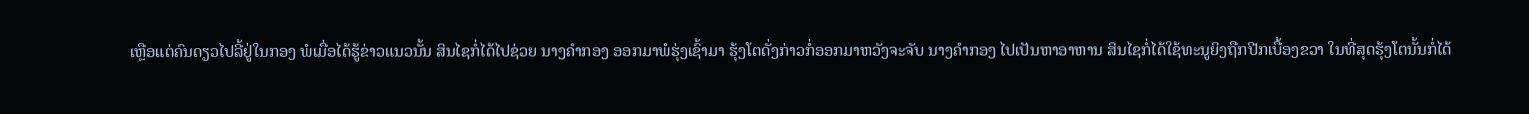ເຫຼືອແຕ່ຄົນດຽວໄປລີ້ຢູ່ໃນກອງ ພໍເມື່ອໄດ້ຮູ້ຂ່າວແນວນັ້ນ ສິນໄຊກໍ່ໄດ້ໄປຊ່ວຍ ນາງຄຳກອງ ອອກມາພໍຮຸ່ງເຊົ້າມາ ຮຸ້ງໂຕດັ່ງກ່າວກໍ່ອອກມາຫວັງຈະຈັບ ນາງຄຳກອງ ໄປເປັນຫາອາຫານ ສິນໄຊກໍ່ໄດ້ໃຊ້ທະນູຍິງຖືກປີກເບື້ອງຂວາ ໃນທີ່ສຸດຮຸ້ງໂຕນັ້ນກໍ່ໄດ້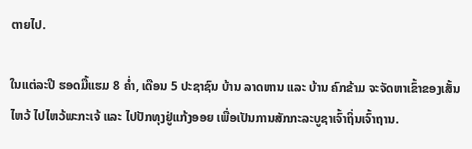ຕາຍໄປ.

ໃນແຕ່ລະປີ ຮອດມື້ແຮມ 8 ຄ່ຳ, ເດືອນ 5 ປະຊາຊົນ ບ້ານ ລາດຫານ ແລະ ບ້ານ ຄົກຂ້າມ ຈະຈັດຫາເຂົ້າຂອງເສັ້ນໄຫວ້ ໄປໄຫວ້ພະກະເຈ້ ແລະ ໄປປັກທຸງຢູ່ແກ້ງອອຍ ເພື່ອເປັນການສັກກະລະບູຊາເຈົ້າຖິ່ນເຈົ້າຖານ.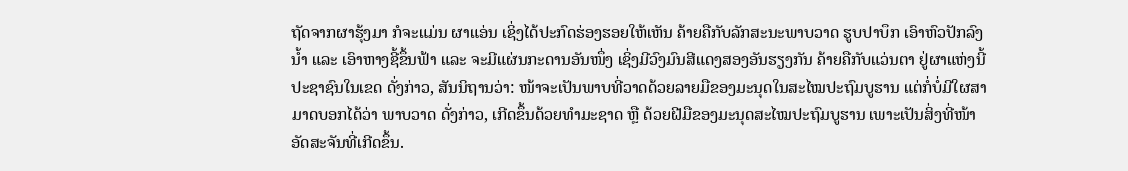ຖັດຈາກຜາຮຸ້ງມາ ກໍຈະແມ່ນ ຜາແອ່ນ ເຊິ່ງໄດ້ປະກົດຮ່ອງຮອຍໃຫ້ເຫັນ ຄ້າຍຄືກັບລັກສະນະພາບວາດ ຮູບປາບຶກ ເອົາຫົວປັກລົງນໍ້າ ແລະ ເອົາຫາງຊີ້ຂຶ້ນຟ້າ ແລະ ຈະມີແຜ່ນກະດານອັນໜຶ່ງ ເຊິ່ງມີວົງມົນສີແດງສອງອັນຮຽງກັນ ຄ້າຍຄືກັບແວ່ນຕາ ຢູ່ຜາແຫ່ງນີ້ ປະຊາຊົນໃນເຂດ ດັ່ງກ່າວ, ສັນນິຖານວ່າ: ໜ້າຈະເປັນພາບທີ່ວາດດ້ວຍລາຍມືຂອງມະນຸດໃນສະໄໝປະຖົມບູຮານ ແຕ່ກໍ່ບໍ່ມີໃຜສາມາດບອກໄດ້ວ່າ ພາບວາດ ດັ່ງກ່າວ, ເກີດຂຶ້ນດ້ວຍທຳມະຊາດ ຫຼື ດ້ວຍຝີມືຂອງມະນຸດສະໄໝປະຖົມບູຮານ ເພາະເປັນສິ່ງທີ່ໜ້າອັດສະຈັນທີ່ເກີດຂຶ້ນ.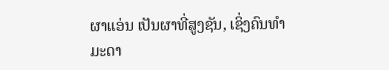ຜາແອ່ນ ເປັນຜາທີ່ສູງຊັນ, ເຊິ່ງຄົນທຳມະດາ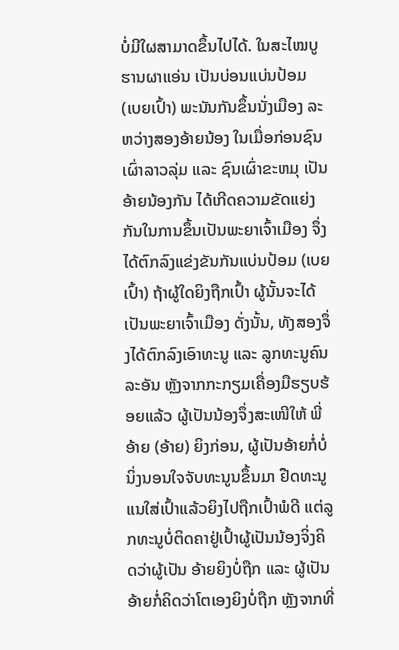ບໍ່ມີໃຜສາມາດຂຶ້ນໄປໄດ້. ໃນສະໄໝບູຮານຜາແອ່ນ ເປັນບ່ອນແບ່ນປ້ອມ (ເບຍເປົ້າ) ພະນັນກັນຂຶ້ນນັ່ງເມືອງ ລະຫວ່າງສອງອ້າຍນ້ອງ ໃນເມື່ອກ່ອນຊົນເຜົ່າລາວລຸ່ມ ແລະ ຊົນເຜົ່າຂະຫມຸ ເປັນອ້າຍນ້ອງກັນ ໄດ້ເກີດຄວາມຂັດແຍ່ງກັນໃນການຂຶ້ນເປັນພະຍາເຈົ້າເມືອງ ຈຶ່ງໄດ້ຕົກລົງແຂ່ງຂັນກັນແບ່ນປ້ອມ (ເບຍເປົ້າ) ຖ້າຜູ້ໃດຍິງຖືກເປົ້າ ຜູ້ນັ້ນຈະໄດ້ເປັນພະຍາເຈົ້າເມືອງ ດັ່ງນັ້ນ, ທັງສອງຈຶ່ງໄດ້ຕົກລົງເອົາທະນູ ແລະ ລູກທະນູຄົນລະອັນ ຫຼັງຈາກກະກຽມເຄື່ອງມືຮຽບຮ້ອຍແລ້ວ ຜູ້ເປັນນ້ອງຈຶ່ງສະເໜີໃຫ້ ພີ່ອ້າຍ (ອ້າຍ) ຍິງກ່ອນ, ຜູ້ເປັນອ້າຍກໍ່ບໍ່ນິ່ງນອນໃຈຈັບທະນູນຂຶ້ນມາ ຢືດທະນູແນໃສ່ເປົ້າແລ້ວຍິງໄປຖືກເປົ້າພໍດີ ແຕ່ລູກທະນູບໍ່ຕິດຄາຢູ່ເປົ້າຜູ້ເປັນນ້ອງຈິ່ງຄິດວ່າຜູ້ເປັນ ອ້າຍຍິງບໍ່ຖືກ ແລະ ຜູ້ເປັນອ້າຍກໍ່ຄິດວ່າໂຕເອງຍິງບໍ່ຖືກ ຫຼັງຈາກທີ່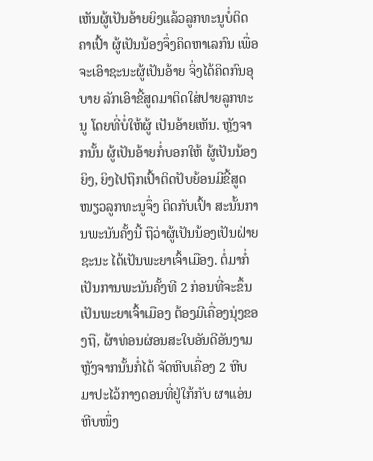ເຫັນຜູ້ເປັນອ້າຍຍິງແລ້ວລູກທະນູບໍ່ຕິດຄາເປົ້າ ຜູ້ເປັນນ້ອງຈຶ່ງຄິດຫາເລກົນ ເພື່ອຈະເອົາຊະນະຜູ້ເປັນອ້າຍ ຈິ່ງໄດ້ຄິດກົນອຸບາຍ ລັກເອົາຂີ້ສູດມາຕິດໃສ່ປາຍລູກທະນູ ໂດຍທີ່ບໍ່ໃຫ້ຜູ້ ເປັນອ້າຍເຫັນ. ຫຼັງຈາກນັ້ນ ຜູ້ເປັນອ້າຍກໍ່ບອກໃຫ້ ຜູ້ເປັນນ້ອງຍິງ, ຍິງໄປຖືກເປົ້າຕິດປັບຍ້ອນມີຂີ້ສູດໜຽວລູກທະນູຈຶ່ງ ຕິດກັບເປົ້າ ສະນັ້ນການພະນັນຄັ້ງນີ້ ຖືວ່າຜູ້ເປັນນ້ອງເປັນຝ່າຍຊະນະ ໄດ້ເປັນພະຍາເຈົ້າເມືອງ. ຕໍ່ມາກໍ່ເປັນການພະນັນຄັ້ງທີ 2 ກ່ອນທີ່ຈະຂຶ້ນເປັນພະຍາເຈົ້າເມືອງ ຕ້ອງມີເຄື່ອງນຸ່ງຂອງຖື, ຜ້າທ່ອນຜ່ອນສະໃບອັນດີອັນງາມ ຫຼັງຈາກນັ້ນກໍ່ໄດ້ ຈັດຫີບເຄື່ອງ 2 ຫີບມາປະໄວ້ກາງດອນທີ່ຢູ່ໃກ້ກັບ ຜາແອ່ນ ຫີບໜຶ່ງ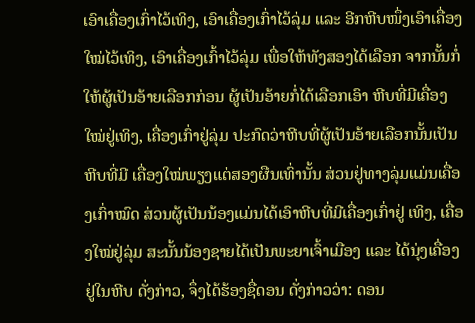ເອົາເຄື່ອງເກົ່າໄວ້ເທິງ, ເອົາເຄື່ອງເກົ່າໄວ້ລຸ່ມ ແລະ ອີກຫີບໜຶ່ງເອົາເຄື່ອງໃໝ່ໄວ້ເທິງ, ເອົາເຄື່ອງເກົ້າໄວ້ລຸ່ມ ເພື່ອໃຫ້ທັງສອງໄດ້ເລືອກ ຈາກນັ້ນກໍ່ໃຫ້ຜູ້ເປັນອ້າຍເລືອກກ່ອນ ຜູ້ເປັນອ້າຍກໍ່ໄດ້ເລືອກເອົາ ຫີບທີ່ມີເຄື່ອງໃໝ່ຢູ່ເທິງ, ເຄື່ອງເກົ່າຢູ່ລຸ່ມ ປະກົດວ່າຫີບທີ່ຜູ້ເປັນອ້າຍເລືອກນັ້ນເປັນຫີບທີ່ມີ ເຄື່ອງໃໝ່ພຽງແຕ່ສອງຜືນເທົ່ານັ້ນ ສ່ວນຢູ່ທາງລຸ່ມແມ່ນເຄື່ອງເກົ່າໝົດ ສ່ວນຜູ້ເປັນນ້ອງແມ່ນໄດ້ເອົາຫີບທີ່ມີເຄື່ອງເກົ່າຢູ່ ເທິງ, ເຄື່ອງໃໝ່ຢູ່ລຸ່ມ ສະນັ້ນນ້ອງຊາຍໄດ້ເປັນພະຍາເຈົ້າເມືອງ ແລະ ໄດ້ນຸ່ງເຄື່ອງຢູ່ໃນຫີບ ດັ່ງກ່າວ, ຈຶ່ງໄດ້ຮ້ອງຊື່ດອນ ດັ່ງກ່າວວ່າ: ດອນ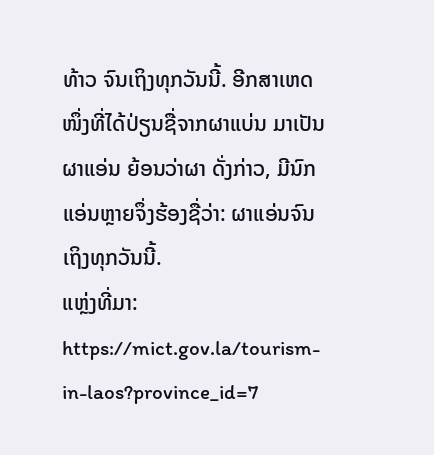ທ້າວ ຈົນເຖິງທຸກວັນນີ້. ອີກສາເຫດໜຶ່ງທີ່ໄດ້ປ່ຽນຊື່ຈາກຜາແບ່ນ ມາເປັນຜາແອ່ນ ຍ້ອນວ່າຜາ ດັ່ງກ່າວ, ມີນົກແອ່ນຫຼາຍຈຶ່ງຮ້ອງຊື່ວ່າ: ຜາແອ່ນຈົນເຖິງທຸກວັນນີ້.
ແຫຼ່ງທີ່ມາ: https://mict.gov.la/tourism-in-laos?province_id=7